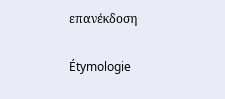επανέκδοση

Étymologie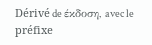Dérivé de έκδοση, avec le préfixe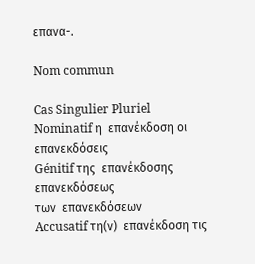επανα-.

Nom commun

Cas Singulier Pluriel
Nominatif η  επανέκδοση οι  επανεκδόσεις
Génitif της  επανέκδοσης
επανεκδόσεως
των  επανεκδόσεων
Accusatif τη(ν)  επανέκδοση τις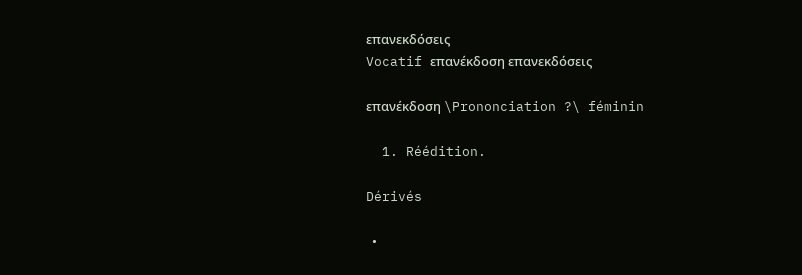επανεκδόσεις
Vocatif επανέκδοση επανεκδόσεις

επανέκδοση \Prononciation ?\ féminin

  1. Réédition.

Dérivés

  •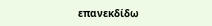επανεκδίδω